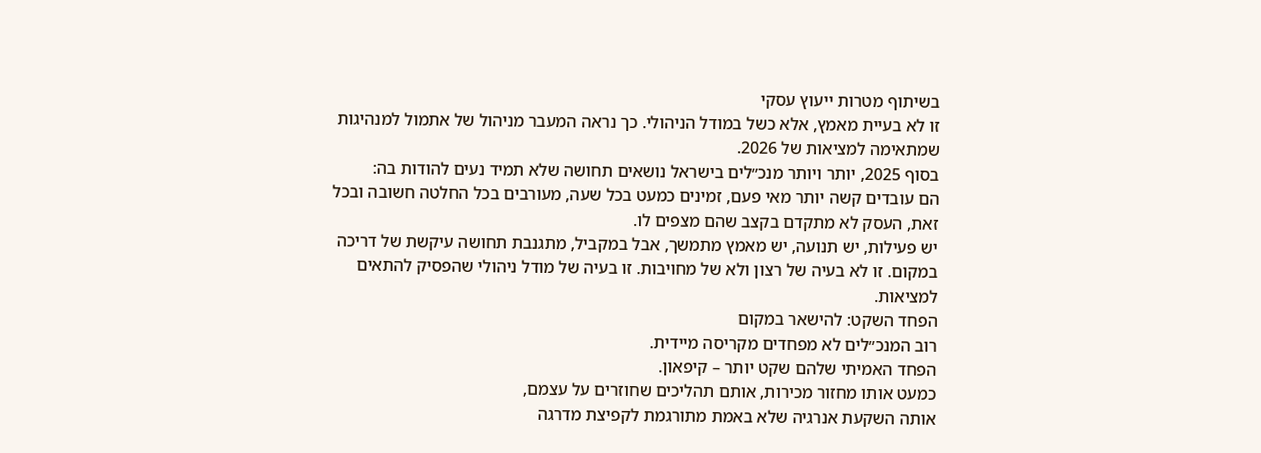בשיתוף מטרות ייעוץ עסקי
זו לא בעיית מאמץ, אלא כשל במודל הניהולי. כך נראה המעבר מניהול של אתמול למנהיגות שמתאימה למציאות של 2026.
בסוף 2025, יותר ויותר מנכ״לים בישראל נושאים תחושה שלא תמיד נעים להודות בה:
הם עובדים קשה יותר מאי פעם, זמינים כמעט בכל שעה, מעורבים בכל החלטה חשובה ובכל זאת, העסק לא מתקדם בקצב שהם מצפים לו.
יש פעילות, יש תנועה, יש מאמץ מתמשך, אבל במקביל, מתגנבת תחושה עיקשת של דריכה במקום. זו לא בעיה של רצון ולא של מחויבות. זו בעיה של מודל ניהולי שהפסיק להתאים למציאות.
הפחד השקט: להישאר במקום
רוב המנכ״לים לא מפחדים מקריסה מיידית.
הפחד האמיתי שלהם שקט יותר – קיפאון.
כמעט אותו מחזור מכירות, אותם תהליכים שחוזרים על עצמם,
אותה השקעת אנרגיה שלא באמת מתורגמת לקפיצת מדרגה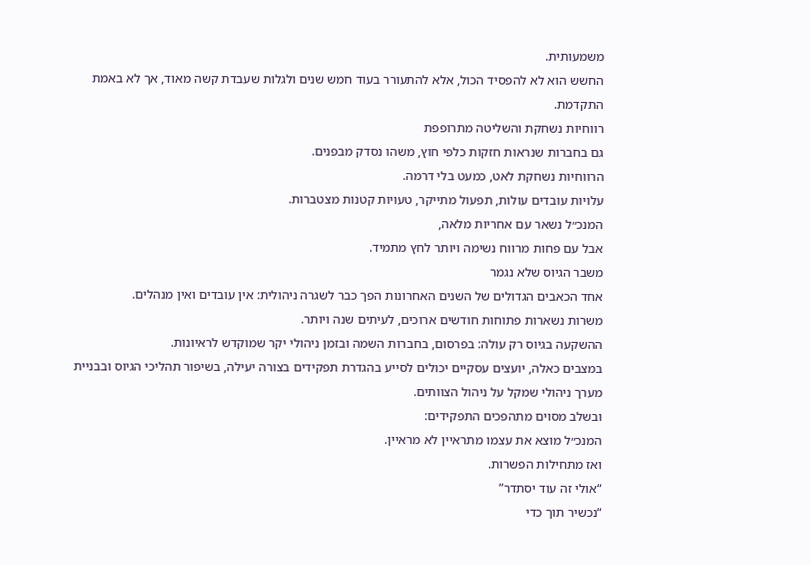משמעותית.
החשש הוא לא להפסיד הכול, אלא להתעורר בעוד חמש שנים ולגלות שעבדת קשה מאוד, אך לא באמת התקדמת.
רווחיות נשחקת והשליטה מתרופפת
גם בחברות שנראות חזקות כלפי חוץ, משהו נסדק מבפנים.
הרווחיות נשחקת לאט, כמעט בלי דרמה.
עלויות עובדים עולות, תפעול מתייקר, טעויות קטנות מצטברות.
המנכ״ל נשאר עם אחריות מלאה,
אבל עם פחות מרווח נשימה ויותר לחץ מתמיד.
משבר הגיוס שלא נגמר
אחד הכאבים הגדולים של השנים האחרונות הפך כבר לשגרה ניהולית: אין עובדים ואין מנהלים.
משרות נשארות פתוחות חודשים ארוכים, לעיתים שנה ויותר.
ההשקעה בגיוס רק עולה: בפרסום, בחברות השמה ובזמן ניהולי יקר שמוקדש לראיונות.
במצבים כאלה, יועצים עסקיים יכולים לסייע בהגדרת תפקידים בצורה יעילה, בשיפור תהליכי הגיוס ובבניית מערך ניהולי שמקל על ניהול הצוותים.
ובשלב מסוים מתהפכים התפקידים:
המנכ״ל מוצא את עצמו מתראיין לא מראיין.
ואז מתחילות הפשרות.
“אולי זה עוד יסתדר”
“נכשיר תוך כדי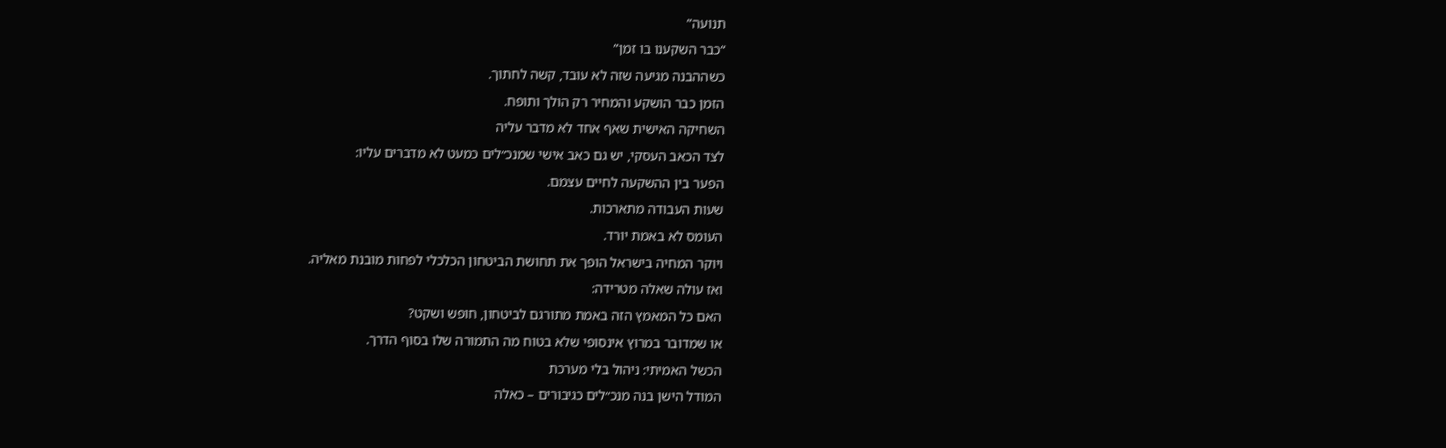תנועה”
“כבר השקענו בו זמן”
כשההבנה מגיעה שזה לא עובד, קשה לחתוך.
הזמן כבר הושקע והמחיר רק הולך ותופח.
השחיקה האישית שאף אחד לא מדבר עליה
לצד הכאב העסקי, יש גם כאב אישי שמנכ״לים כמעט לא מדברים עליו:
הפער בין ההשקעה לחיים עצמם.
שעות העבודה מתארכות.
העומס לא באמת יורד.
ויוקר המחיה בישראל הופך את תחושת הביטחון הכלכלי לפחות מובנת מאליה.
ואז עולה שאלה מטרידה:
האם כל המאמץ הזה באמת מתורגם לביטחון, חופש ושקט?
או שמדובר במרוץ אינסופי שלא בטוח מה התמורה שלו בסוף הדרך.
הכשל האמיתי: ניהול בלי מערכת
המודל הישן בנה מנכ״לים כגיבורים – כאלה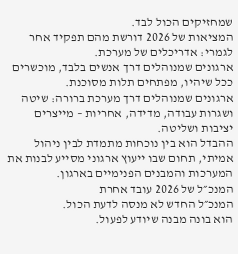שמחזיקים הכול לבד.
המציאות של 2026 דורשת מהם תפקיד אחר לגמרי: אדריכלים של מערכת.
ארגונים שמנוהלים דרך אנשים בלבד, מוכשרים ככל שיהיו, מפתחים תלות מסוכנת.
ארגונים שמנוהלים דרך מערכת ברורה: שיטה ושגרות עבודה, מדידה, אחריות – מייצרים יציבות ושליטה.
ההבדל הוא בין נוכחות מתמדת לבין ניהול אמיתי, תחום שבו ייעוץ ארגוני מסייע לבנות את המערכות והמבנים הפנימיים בארגון.
המנכ״ל של 2026 עובד אחרת
המנכ״ל החדש לא מנסה לדעת הכול.
הוא בונה מבנה שיודע לפעול.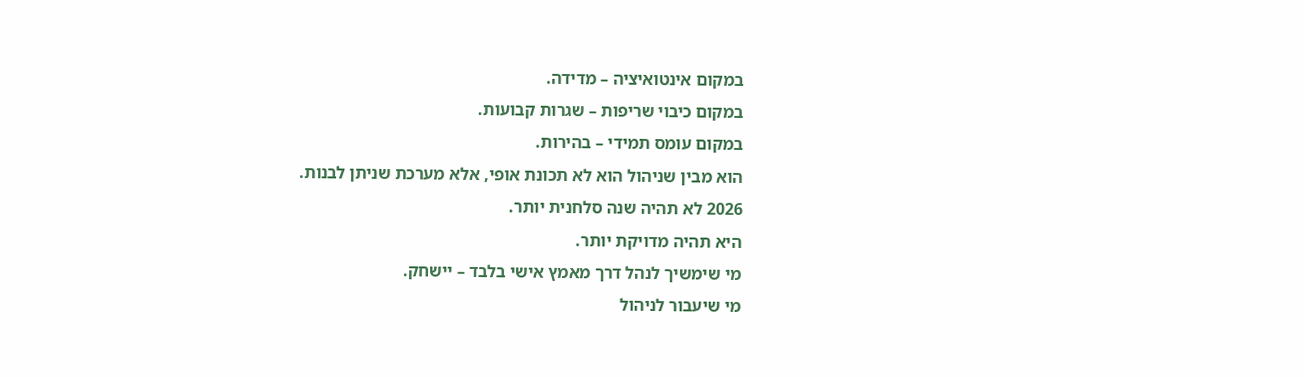במקום אינטואיציה – מדידה.
במקום כיבוי שריפות – שגרות קבועות.
במקום עומס תמידי – בהירות.
הוא מבין שניהול הוא לא תכונת אופי, אלא מערכת שניתן לבנות.
2026 לא תהיה שנה סלחנית יותר.
היא תהיה מדויקת יותר.
מי שימשיך לנהל דרך מאמץ אישי בלבד – יישחק.
מי שיעבור לניהול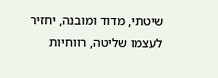שיטתי, מדוד ומובנה, יחזיר לעצמו שליטה, רווחיות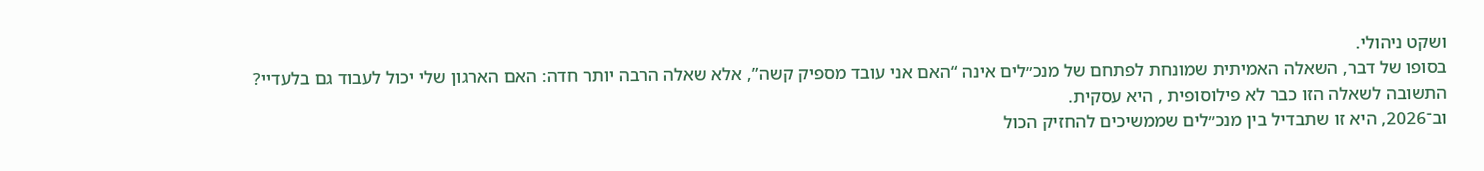ושקט ניהולי.
בסופו של דבר, השאלה האמיתית שמונחת לפתחם של מנכ״לים אינה “האם אני עובד מספיק קשה”, אלא שאלה הרבה יותר חדה: האם הארגון שלי יכול לעבוד גם בלעדיי?
התשובה לשאלה הזו כבר לא פילוסופית , היא עסקית.
וב־2026, היא זו שתבדיל בין מנכ״לים שממשיכים להחזיק הכול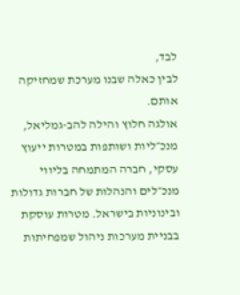לבד,
לבין כאלה שבנו מערכת שמחזיקה אותם.
אולגה חלוץ והילה להב-גמליאל, מנכ״ליות ושותפות במטרות ייעוץ עסקי, חברה המתמחה בליווי מנכ״לים והנהלות של חברות גדולות ובינוניות בישראל. מטרות עוסקת בבניית מערכות ניהול שמפחיתות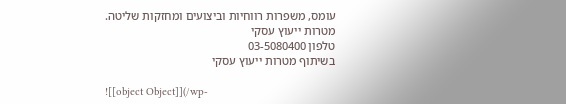עומס, משפרות רווחיות וביצועים ומחזקות שליטה.
מטרות ייעוץ עסקי
טלפון 03-5080400
בשיתוף מטרות ייעוץ עסקי

![[object Object]](/wp-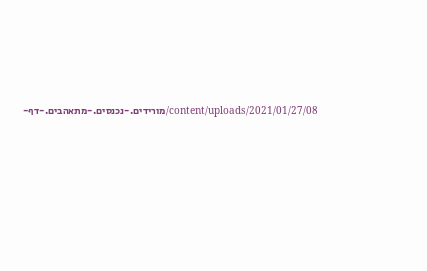content/uploads/2021/01/27/08/מורידים.-נכנסים.-מתאהבים.-דף-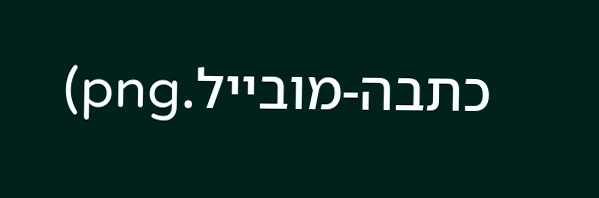כתבה-מובייל.png)